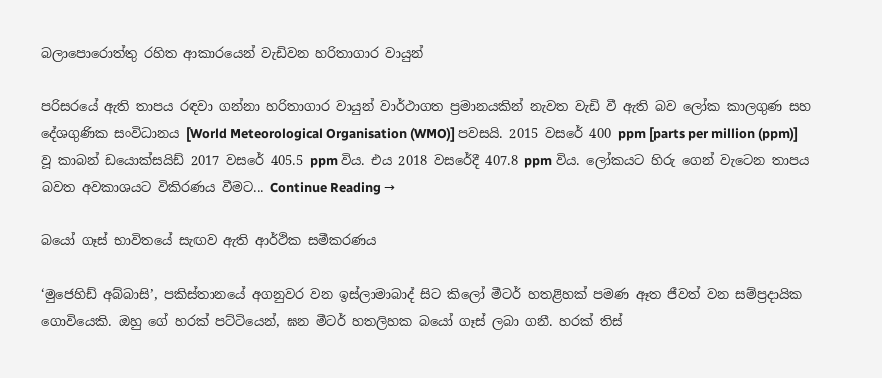බලාපොරොත්තු රහිත ආකාරයෙන් වැඩිවන හරිතාගාර වායුන්

පරිසරයේ ඇති තාපය රඳවා ගන්නා හරිතාගාර වායුන් වාර්ථාගත ප්‍රමානයකින් නැවත වැඩි වී ඇති බව ලෝක කාලගුණ සහ දේශගුණික සංවිධානය [World Meteorological Organisation (WMO)] පවසයි. 2015 වසරේ 400 ppm [parts per million (ppm)] වූ කාබන් ඩයොක්සයිඩ් 2017 වසරේ 405.5 ppm විය. එය 2018 වසරේදී 407.8 ppm විය. ලෝකයට හිරු ගෙන් වැටෙන තාපය බවත අවකාශයට විකිරණය වීමට... Continue Reading →

බයෝ ගෑස් භාවිතයේ සැඟව ඇති ආර්ථික සමීකරණය

‘මුජෙහිඩ් අබ්බාසි’, පකිස්තානයේ අගනුවර වන ඉස්ලාමාබාද් සිට කිලෝ මීටර් හතළිහක් පමණ ඈත ජීවත් වන සම්ප්‍රදායික ගොවියෙකි. ඔහු ගේ හරක් පට්ටියෙන්, ඝන මීටර් හතලිහක බයෝ ගෑස් ලබා ගනී. හරක් තිස්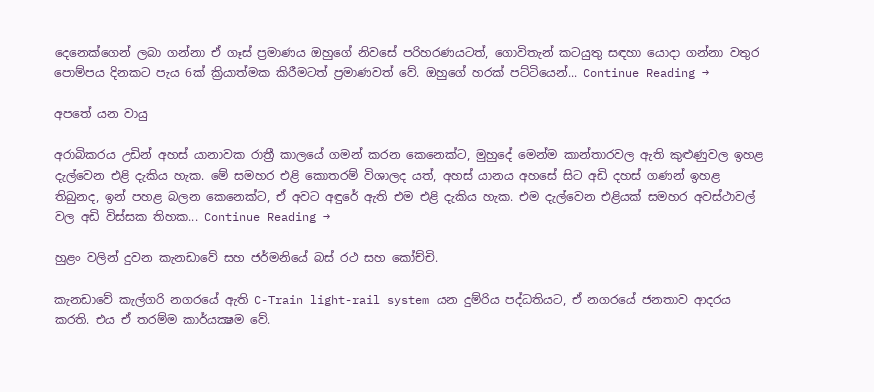දෙනෙක්ගෙන් ලබා ගන්නා ඒ ගෑස් ප්‍රමාණය ඔහුගේ නිවසේ පරිහරණයටත්, ගොවිතැන් කටයුතු සඳහා යොදා ගන්නා වතුර පොම්පය දිනකට පැය 6ක් ක්‍රියාත්මක කිරීමටත් ප්‍රමාණවත් වේ. ඔහුගේ හරක් පට්ටියෙන්... Continue Reading →

අපතේ යන වායු

අරාබිකරය උඩින් අහස් යානාවක රාත්‍රී කාලයේ ගමන් කරන කෙනෙක්ට, මුහුදේ මෙන්ම කාන්තාරවල ඇති කුළුණුවල ඉහළ දැල්වෙන එළි දැකිය හැක. මේ සමහර එළි කොතරම් විශාලද යත්, අහස් යානය අහසේ සිට අඩි දහස් ගණන් ඉහළ තිබුනද, ඉන් පහළ බලන කෙනෙක්ට, ඒ අවට අඳුරේ ඇති එම එළි දැකිය හැක. එම දැල්වෙන එළියක් සමහර අවස්ථාවල් වල අඩි විස්සක තිහක... Continue Reading →

හුළං වලින් දුවන කැනඩාවේ සහ ජර්මනියේ බස් රථ සහ කෝච්චි.

කැනඩාවේ කැල්ගරි නගරයේ ඇති C-Train light-rail system යන දුම්රිය පද්ධතියට, ඒ නගරයේ ජනතාව ආදරය කරති. එය ඒ තරම්ම කාර්යක්‍ෂම වේ.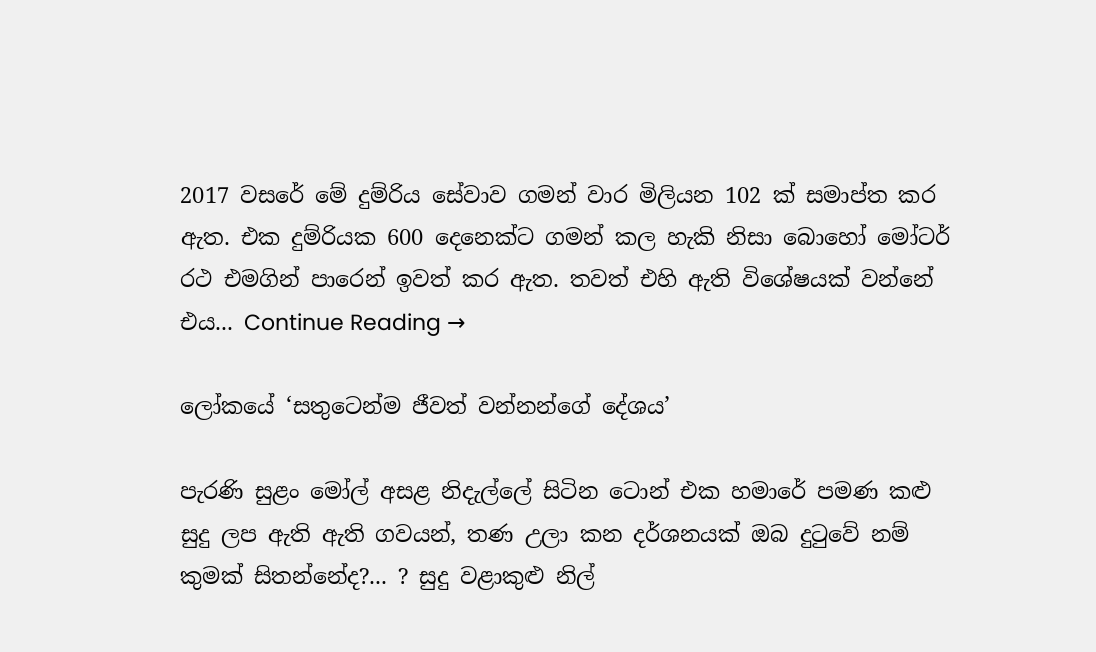2017 වසරේ මේ දුම්රිය සේවාව ගමන් වාර මිලියන 102 ක් සමාප්ත කර ඇත. එක දුම්රියක 600 දෙනෙක්ට ගමන් කල හැකි නිසා බොහෝ මෝටර් රථ එමගින් පාරෙන් ඉවත් කර ඇත. තවත් එහි ඇති විශේෂයක් වන්නේ එය... Continue Reading →

ලෝකයේ ‘සතුටෙන්ම ජීවත් වන්නන්ගේ දේශය’

පැරණි සුළං මෝල් අසළ නිදැල්ලේ සිටින ටොන් එක හමාරේ පමණ කළු සුදු ලප ඇති ඇති ගවයන්, තණ උලා කන දර්ශනයක් ඔබ දුටුවේ නම් කුමක් සිතන්නේද?... ? සුදු වළාකුළු නිල්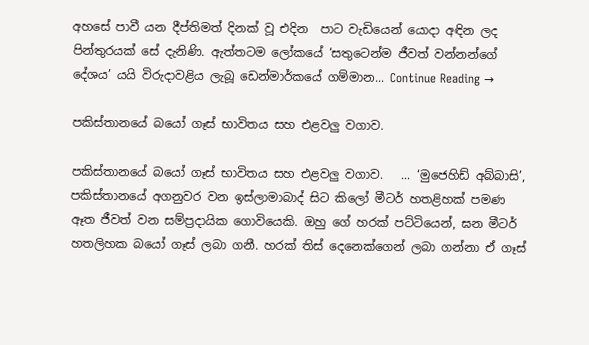අහසේ පාවී යන දීප්තිමත් දිනක් වූ එදින  පාට වැඩියෙන් යොදා අඳින ලද පින්තුරයක් සේ දැනිණි. ඇත්තටම ලෝකයේ ‘සතුටෙන්ම ජීවත් වන්නන්ගේ දේශය’ යයි විරුදාවළිය ලැබූ ඩෙන්මාර්කයේ ගම්මාන... Continue Reading →

පකිස්තානයේ බයෝ ගෑස් භාවිතය සහ එළවලු වගාව.

පකිස්තානයේ බයෝ ගෑස් භාවිතය සහ එළවලු වගාව.   ... ‘මුජෙහිඩ් අබ්බාසි’, පකිස්තානයේ අගනුවර වන ඉස්ලාමාබාද් සිට කිලෝ මීටර් හතළිහක් පමණ ඈත ජීවත් වන සම්ප්‍රදායික ගොවියෙකි. ඔහු ගේ හරක් පට්ටියෙන්, ඝන මීටර් හතලිහක බයෝ ගෑස් ලබා ගනී. හරක් තිස් දෙනෙක්ගෙන් ලබා ගන්නා ඒ ගෑස්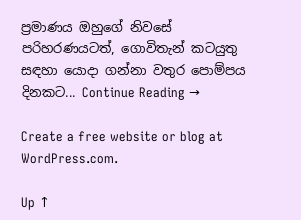ප්‍රමාණය ඔහුගේ නිවසේ පරිහරණයටත්, ගොවිතැන් කටයුතු සඳහා යොදා ගන්නා වතුර පොම්පය දිනකට... Continue Reading →

Create a free website or blog at WordPress.com.

Up ↑